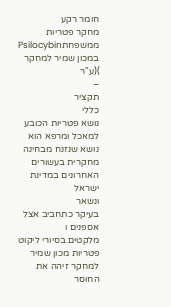חומר רקע
מחקר פטריות ממשפחתPsilocybin
במכון שמיר למחקר
)(ע"ר
–
תקציר
כללי
נושא פטריות הכובע למאכל ומרפא הוא נושא שנזנח מבחינה מחקרית בעשורים האחרונים במדינת ישראל
ונשאר
בעיקר כתחביב אצל
אספנים ו מלקטים.בסיורי ליקוט פטריות מכון שמיר למחקר זיהה את החוסר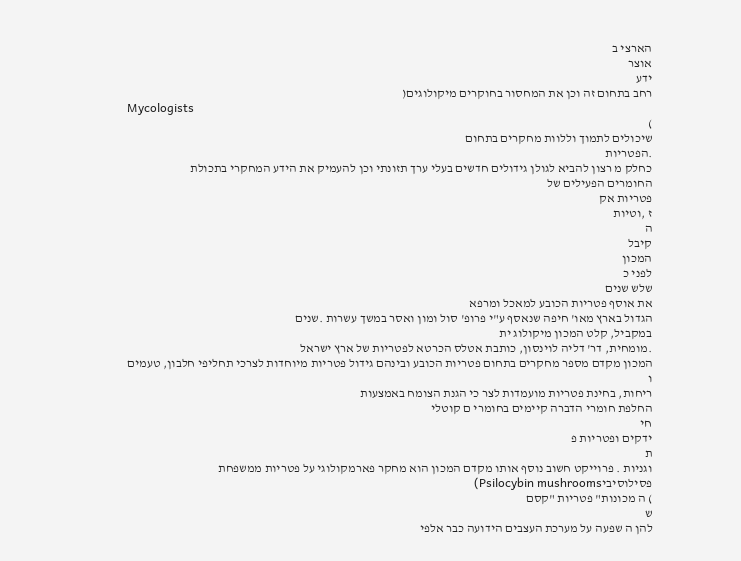הארצי ב
אוצר
ידע
רחב בתחום זה וכן את המחסור בחוקרים מיקולוגים(
Mycologists
)
שיכולים לתמוך וללוות מחקרים בתחום
.הפטריות
כחלק מ רצון להביא לגולן גידולים חדשים בעלי ערך תזונתי וכן להעמיק את הידע המחקרי בתכולת
החומרים הפעילים של
פטריות אק
ז ,וטיות
ה
קיבל
המכון
לפני כ
שלש שנים
את אוסף פטריות הכובע למאכל ומרפא
הגדול בארץ מאו' חיפה שנאסף ע"י פרופ' סול ומון ואסר במשך עשרות .שנים
במקביל, קלט המכון מיקולוג ית
.מומחית, דר' דליה לוינסון, כותבת אטלס הכרטא לפטריות של ארץ ישראל
המכון מקדם מספר מחקרים בתחום פטריות הכובע ובינהם גידול פטריות מיוחדות לצרכי תחליפי חלבון, טעמים
ו
ריחות, בחינת פטריות מועמדות לצר כי הגנת הצומח באמצעות
החלפת חומרי הדברה קיימים בחומרי ם קוטלי
חי
ידקים ופטריות פ
ת
וגניות . פרוייקט חשוב נוסף אותו מקדם המכון הוא מחקר פארמקולוגי על פטריות ממשפחת
פסילוסיביPsilocybin mushrooms)
) ה מכונות" פטריות "קסם
ש
להן ה שפעה על מערכת העצבים הידועה כבר אלפי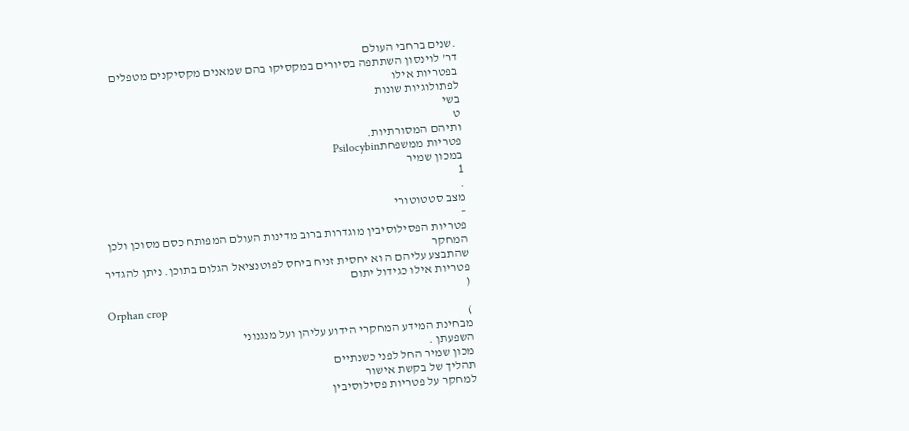.שנים ברחבי העולם
דר' לוינסון השתתפה בסיורים במקסיקו בהם שמאנים מקסיקנים מטפלים בפטריות אילו
לפתולוגיות שונות
בשי
ט
ותיהם המסורתיות.
פטריות ממשפחתPsilocybin
במכון שמיר
1
.
מצב סטטוטורי
–
פטריות הפסילוסיבין מוגדרות ברוב מדינות העולם המפותח כסם מסוכן ולכן המחקר
שהתבצע עליהם ה וא יחסית זניח ביחס לפוטנציאל הגלום בתוכן. ניתן להגדיר פטריות אילו כגידול יתום
(
Orphan crop
)
מבחינת המידע המחקרי הידוע עליהן ועל מנגנוני
השפעתן .
מכון שמיר החל לפני כשנתיים
תהליך של בקשת אישור
למחקר על פטריות פסילוסיבין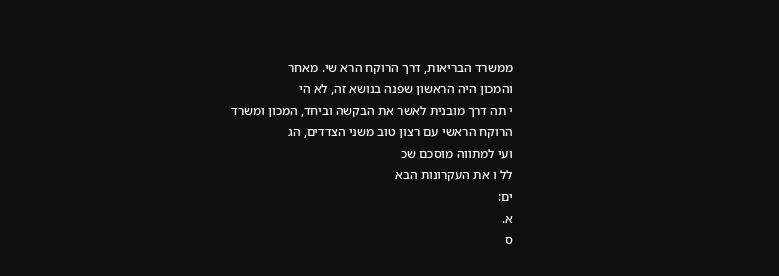ממשרד הבריאות, דרך הרוקח הרא שי. מאחר
והמכון היה הראשון שפנה בנושא זה, לא הי
י תה דרך מובנית לאשר את הבקשה וביחד, המכון ומשרד
הרוקח הראשי עם רצון טוב משני הצדדים, הג
ועי למתווה מוסכם שכ
לל ו את העקרונות הבא
ים:
א.
ס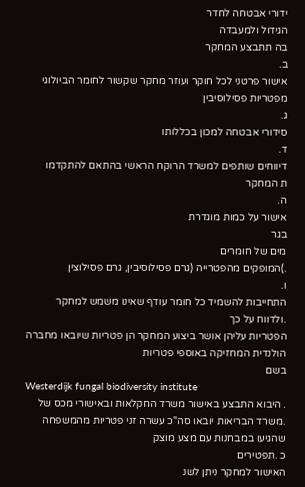ידורי אבטחה לחדר
הגידול ולמעבדה
בה תתבצע המחקר
ב.
אישור פרטני לכל חוקר ועוזר מחקר שקשור לחומר הביולוגי מפטריות פסילוסיבין
ג.
סידורי אבטחה למכון בכללותו
ד.
דיווחים שותפים למשרד הרוקח הראשי בהתאם להתקדמו
ת המחקר
ה.
אישור על כמות מוגדרת
בגר
מים של חומרים
.)המופקים מהפטרייה (גרם פסילוסיבין, גרם פסילוצין
ו.
התחייבות להשמיד כל חומר עודף שאינו משמש למחקר
.ולדווח על כך
הפטריות עליהן אושר ביצוע המחקר הן פטריות שיובאו מחברה הולנדית המחזיקה באוספי פטריות
בשם
Westerdijk fungal biodiversity institute
. היבוא התבצע באישור משרד החקלאות ובאישורי מכס של
.משרד הבריאות יובאו סה"כ עשרה זני פטריות מהמשפחה שהגיעו במבחנות עם מצע מוצק
כ .תפטירים
האישור למחקר ניתן לשנ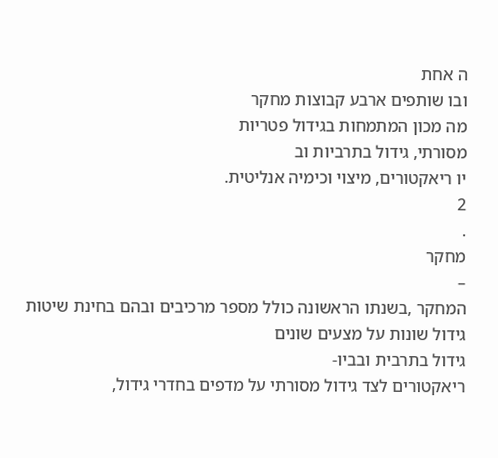ה אחת
ובו שותפים ארבע קבוצות מחקר
מה מכון המתמחות בגידול פטריות
מסורתי, גידול בתרביות וב
יו ריאקטורים, מיצוי וכימיה אנליטית.
2
.
מחקר
–
המחקר ,בשנתו הראשונה כולל מספר מרכיבים ובהם בחינת שיטות גידול שונות על מצעים שונים
גידול בתרבית ובביו-
ריאקטורים לצד גידול מסורתי על מדפים בחדרי גידול,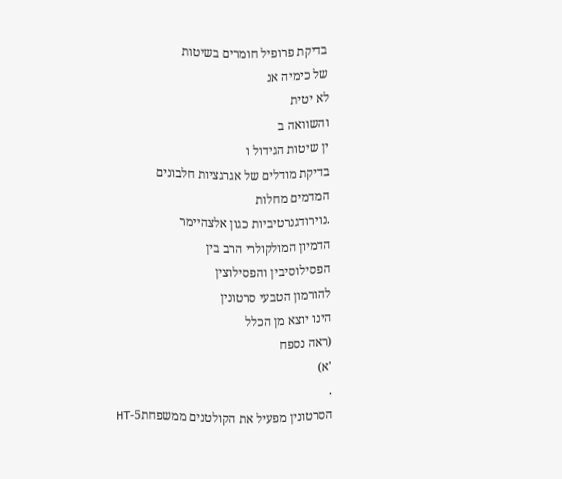בדיקת פרופיל חומרים בשיטות
של כימיה אנ
לא יטית
והשוואה ב
ין שיטות הגידול ו
בדיקת מודלים של אגרגציות חלבונים
המדמים מחלות
.נוירודגנרטיביות כגון אלצהיימר
הדמיון המולקולרי הרב בין
הפסילוסיבין והפסילוצין
להורמון הטבעי סרטונין
הינו יוצא מן הכלל
(ראה נספח
'א)
.
הסרטונין מפעיל את הקולטנים ממשפחת5-HT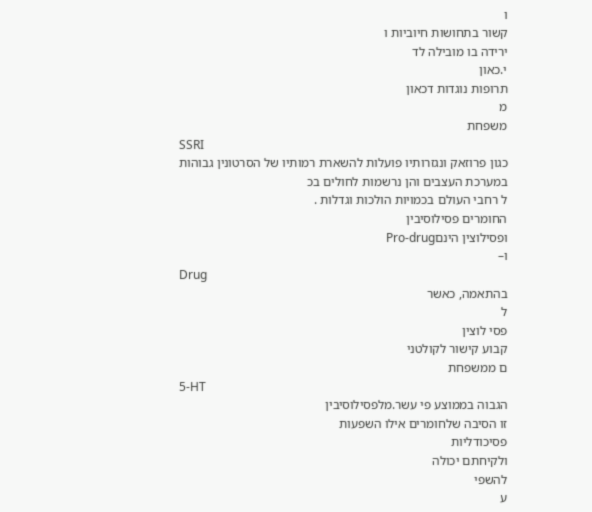ו
קשור בתחושות חיוביות ו
ירידה בו מובילה לד
י.כאון
תרופות נוגדות דכאון
מ
משפחת
SSRI
כגון פרוזאק ונגזרותיו פועלות להשארת רמותיו של הסרטונין גבוהות
במערכת העצבים והן נרשמות לחולים בכ
ל רחבי העולם בכמויות הולכות וגדלות .
החומרים פסילוסיבין
ופסילוצין הינםPro-drug
ו–
Drug
בהתאמה, כאשר
ל
פסי לוצין
קבוע קישור לקולטני
ם ממשפחת
5-HT
הגבוה בממוצע פי עשר.מלפסילוסיבין
זו הסיבה שלחומרים אילו השפעות
פסיכודליות
ולקיחתם יכולה
להשפי
ע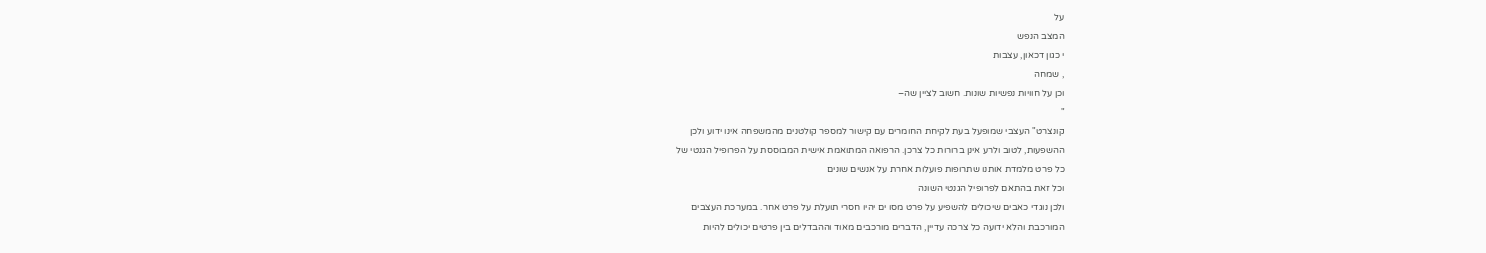על
המצב הנפש
י כגון דכאון, עצבות
, שמחה
וכן על חוויות נפשיות שונות. חשוב לציין שה–
"
קונצרט" העצבי שמופעל בעת לקיחת החומרים עם קישור למספר קולטנים מהמשפחה אינו ידוע ולכן
ההשפעות, לטוב ולרע אינן ברורות כל צרכן. הרפואה המתואמת אישית המבוססת על הפרופיל הגנטי של
כל פרט מלמדת אותנו שתרופות פועלות אחרת על אנשים שונים
וכל זאת בהתאם לפרופיל הגנטי השונה
ולכן נוגדי כאבים שיכולים להשפיע על פרט מסו ים יהיו חסרי תועלת על פרט אחר. במערכת העצבים
המורכבת והלא ידועה כל צרכה עדיין, הדברים מורכבים מאוד וההבדלים בין פרטים יכולים להיות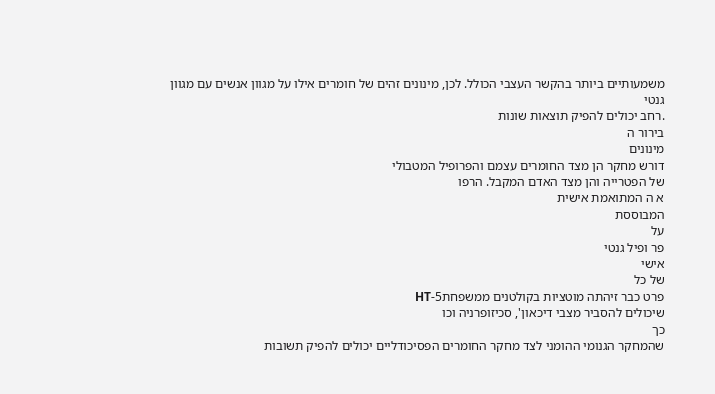משמעותיים ביותר בהקשר העצבי הכולל. לכן, מינונים זהים של חומרים אילו על מגוון אנשים עם מגוון גנטי
.רחב יכולים להפיק תוצאות שונות
בירור ה
מינונים
דורש מחקר הן מצד החומרים עצמם והפרופיל המטבולי
של הפטרייה והן מצד האדם המקבל. הרפו
א ה המתואמת אישית
המבוססת
על
פר ופיל גנטי
אישי
של כל
פרט כבר זיהתה מוטציות בקולטנים ממשפחת5-HT
שיכולים להסביר מצבי דיכאון', סכיזופרניה וכו
כך
שהמחקר הגנומי ההומני לצד מחקר החומרים הפסיכודליים יכולים להפיק תשובות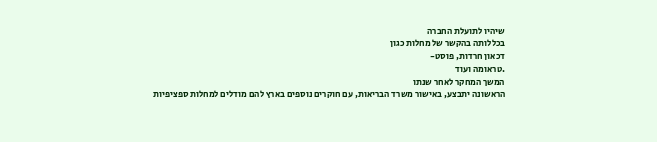שיהיו לתועלת החברה
בכללותה בהקשר של מחלות כגון
דכאון חרדות, פוסט-
.טראומה ועוד
המשך המחקר לאחר שנתו
הראשונה יתבצע, באישור משרד הבריאות, עם חוקרים נוספים בארץ להם מודלים למחלות ספציפיות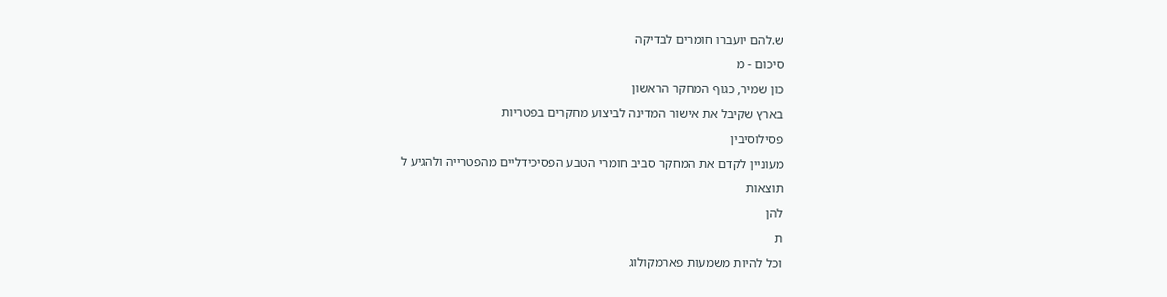ש.להם יועברו חומרים לבדיקה
סיכום - מ
כון שמיר, כגוף המחקר הראשון
בארץ שקיבל את אישור המדינה לביצוע מחקרים בפטריות
פסילוסיבין
מעוניין לקדם את המחקר סביב חומרי הטבע הפסיכידליים מהפטרייה ולהגיע ל
תוצאות
להן
ת
וכל להיות משמעות פארמקולוג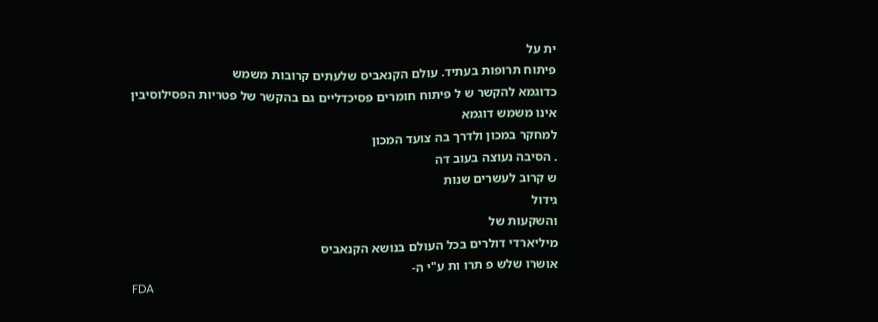ית על
פיתוח תרופות בעתיד. עולם הקנאביס שלעתים קרובות משמש
כדוגמא להקשר ש ל פיתוח חומרים פסיכדליים גם בהקשר של פטריות הפסילוסיבין אינו משמש דוגמא
למחקר במכון ולדרך בה צועד המכון
. הסיבה נעוצה בעוב דה
ש קרוב לעשרים שנות
גידול
והשקעות של
מיליארדי דולרים בכל העולם בנושא הקנאביס
אושרו שלש פ תרו ות ע"י ה-
FDA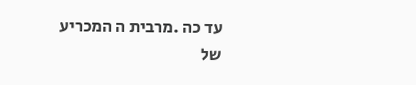עד כה .מרבית ה המכריע
של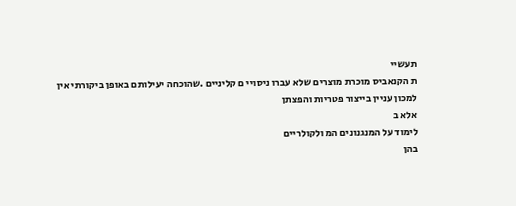תעשיי
ת הקנאביס מוכרת מוצרים שלא עברו ניסויי ם קליניים .שהוכחה יעילותם באופן ביקורתי אין
למכון עניין בייצור פטריות והפצתן
אלא ב
לימוד על המנגנונים המ ולקולריים
בהן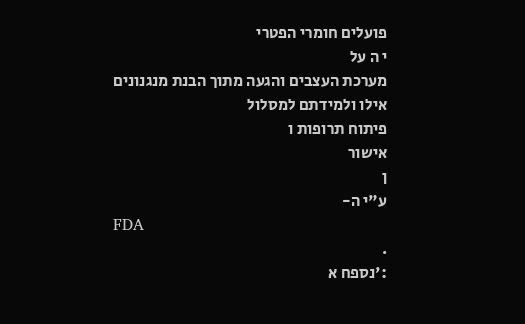פועלים חומרי הפטרי
י ה על
מערכת העצבים והגעה מתוך הבנת מנגנונים אילו ולמידתם למסלול
פיתוח תרופות ו
אישור
ן
ע"י ה-
FDA
.
:'נספח א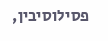פסילוסיבין,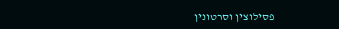פסילוצין וסרטונין